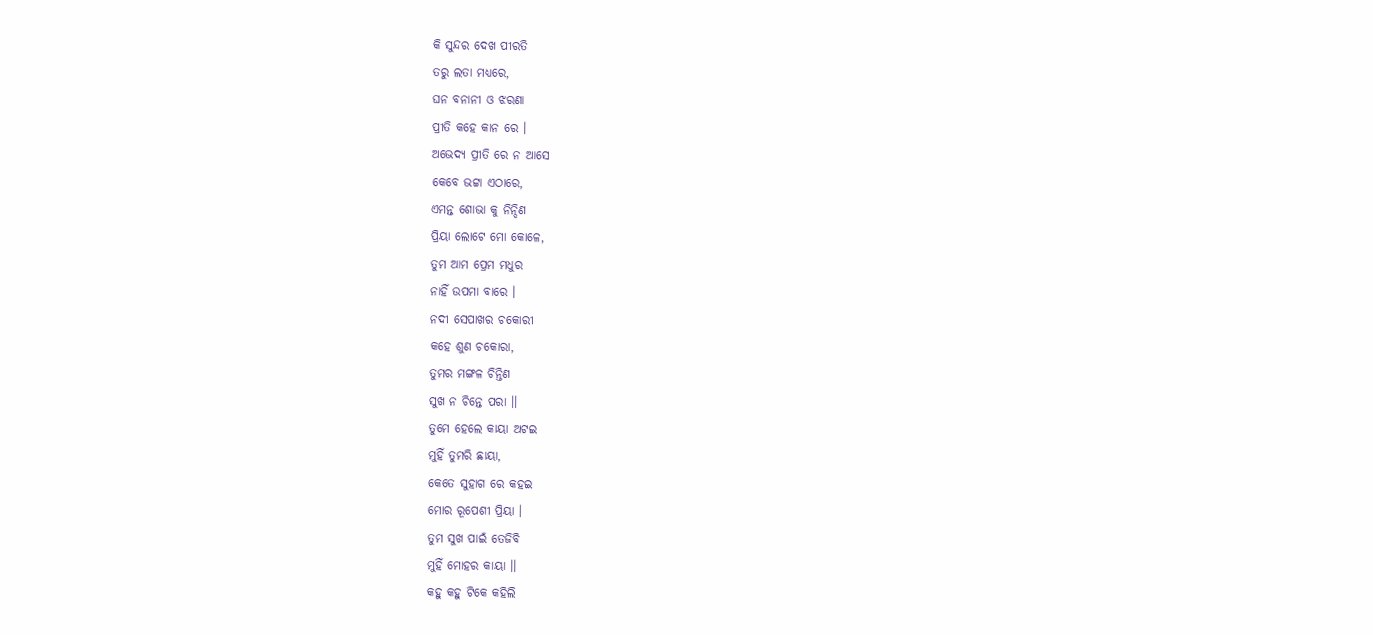କି ସୁନ୍ଦର ଦେଖ ପୀରତି
ତରୁ ଲତା ମଧ୍ୟରେ,
ଘନ ବନାନୀ ଓ ଝରଣା
ପ୍ରୀତି କହେ କାନ ରେ ।
ଅଭେଦ୍ୟ ପ୍ରୀତି ରେ ନ ଆସେ
କେବେ ଭଟ୍ଟା ଏଠାରେ,
ଏମନ୍ତ ଶୋଭା କୁ ନିନ୍ଦିଣ
ପ୍ରିୟା ଲୋଟେ ମୋ କୋଳେ,
ତୁମ ଆମ ପ୍ରେମ ମଧୁର
ନାହିଁ ଉପମା ବାରେ ।
ନଦୀ ସେପାଖର ଚକୋରୀ
କହେ ଶୁଣ ଚକୋରା,
ତୁମର ମଙ୍ଗଳ ଚିନ୍ତିଣ
ସୁଖ ନ ଚିନ୍ତେ ପରା ।।
ତୁମେ ହେଲେ କାୟା ଅଟଇ
ମୁହିଁ ତୁମରି ଛାୟା,
କେତେ ସୁହାଗ ରେ କହଇ
ମୋର ରୂପେଶୀ ପ୍ରିୟା ।
ତୁମ ସୁଖ ପାଇଁ ତେଜିବି
ମୁହିଁ ମୋହର କାୟା ।।
କହୁ କହୁ ଟିକେ କହିଲି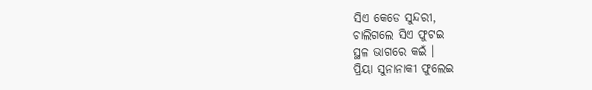ସିଏ କେଡେ ସୁନ୍ଦରୀ,
ଚାଲିଗଲେ ସିଏ ଫୁଟଇ
ସ୍ଥଳ ଭାଗରେ କଇଁ ।
ପ୍ରିୟା ସୁନାନାକୀ ଫୁଲେଇ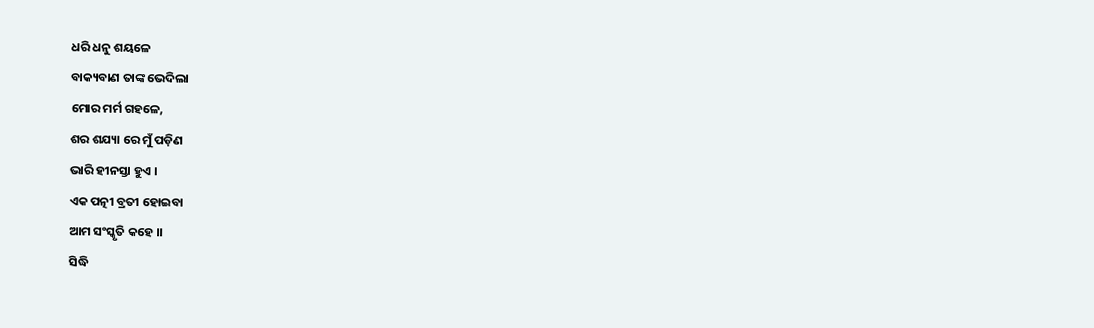ଧରି ଧନୁ ଶୟଳେ
ବାକ୍ୟବାଣ ତାଙ୍କ ଭେଦିଲା
ମୋର ମର୍ମ ଗହଳେ,
ଶର ଶଯ୍ୟା ରେ ମୁଁ ପଡ଼ିଣ
ଭାରି ହୀନସ୍ତା ହୁଏ ।
ଏକ ପତ୍ନୀ ବ୍ରତୀ ହୋଇବା
ଆମ ସଂସ୍କୃତି କହେ ।।
ସିଦ୍ଧି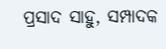ପ୍ରସାଦ ସାହୁ, ସମ୍ପାଦକ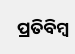ପ୍ରତିବିମ୍ବ